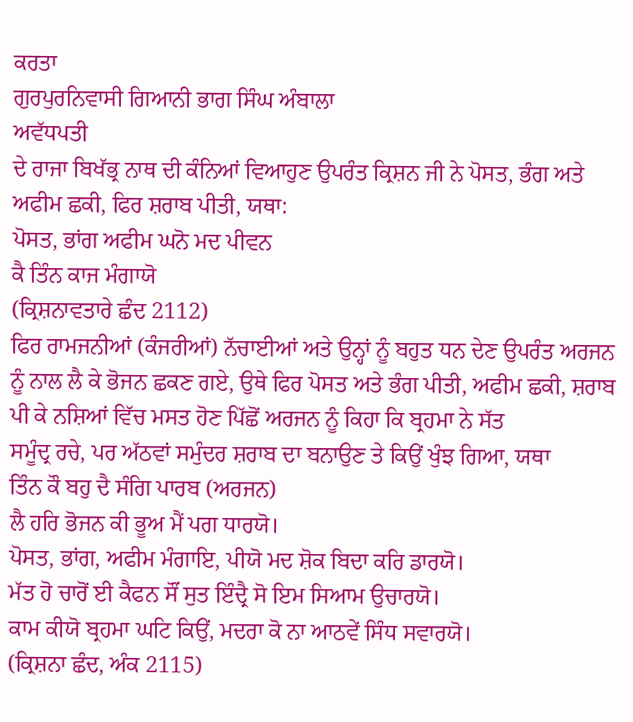ਕਰਤਾ
ਗੁਰਪੁਰਨਿਵਾਸੀ ਗਿਆਨੀ ਭਾਗ ਸਿੰਘ ਅੰਬਾਲਾ
ਅਵੱਧਪਤੀ
ਦੇ ਰਾਜਾ ਬਿਖੱਭ੍ਰ ਨਾਥ ਦੀ ਕੰਨਿਆਂ ਵਿਆਹੁਣ ਉਪਰੰਤ ਕ੍ਰਿਸ਼ਨ ਜੀ ਨੇ ਪੋਸਤ, ਭੰਗ ਅਤੇ
ਅਫੀਮ ਛਕੀ, ਫਿਰ ਸ਼ਰਾਬ ਪੀਤੀ, ਯਥਾ:
ਪੋਸਤ, ਭਾਂਗ ਅਫੀਮ ਘਨੋ ਮਦ ਪੀਵਨ
ਕੈ ਤਿੰਨ ਕਾਜ ਮੰਗਾਯੋ
(ਕ੍ਰਿਸ਼ਨਾਵਤਾਰੇ ਛੰਦ 2112)
ਫਿਰ ਰਾਮਜਨੀਆਂ (ਕੰਜਰੀਆਂ) ਨੱਚਾਈਆਂ ਅਤੇ ਉਨ੍ਹਾਂ ਨੂੰ ਬਹੁਤ ਧਨ ਦੇਣ ਉਪਰੰਤ ਅਰਜਨ
ਨੂੰ ਨਾਲ ਲੈ ਕੇ ਭੋਜਨ ਛਕਣ ਗਏ, ਉਥੇ ਫਿਰ ਪੋਸਤ ਅਤੇ ਭੰਗ ਪੀਤੀ, ਅਫੀਮ ਛਕੀ, ਸ਼ਰਾਬ
ਪੀ ਕੇ ਨਸ਼ਿਆਂ ਵਿੱਚ ਮਸਤ ਹੋਣ ਪਿੱਛੋਂ ਅਰਜਨ ਨੂੰ ਕਿਹਾ ਕਿ ਬ੍ਰਹਮਾ ਨੇ ਸੱਤ
ਸਮੂੰਦ੍ਰ ਰਚੇ, ਪਰ ਅੱਠਵਾਂ ਸਮੁੰਦਰ ਸ਼ਰਾਬ ਦਾ ਬਨਾਉਣ ਤੇ ਕਿਉਂ ਖੁੰਝ ਗਿਆ, ਯਥਾ
ਤਿੰਨ ਕੌ ਬਹੁ ਦੈ ਸੰਗਿ ਪਾਰਬ (ਅਰਜਨ)
ਲੈ ਹਰਿ ਭੋਜਨ ਕੀ ਭੂਅ ਮੈਂ ਪਗ ਧਾਰਯੋ।
ਪੋਸਤ, ਭਾਂਗ, ਅਫੀਮ ਮੰਗਾਇ, ਪੀਯੋ ਮਦ ਸ਼ੋਕ ਬਿਦਾ ਕਰਿ ਡਾਰਯੋ।
ਮੱਤ ਹੋ ਚਾਰੋਂ ਈ ਕੈਫਨ ਸੌਂ ਸੁਤ ਇੰਦ੍ਰੈ ਸੋ ਇਮ ਸਿਆਮ ਉਚਾਰਯੋ।
ਕਾਮ ਕੀਯੋ ਬ੍ਰਹਮਾ ਘਟਿ ਕਿਉਂ, ਮਦਰਾ ਕੋ ਨਾ ਆਠਵੇਂ ਸਿੰਧ ਸਵਾਰਯੋ।
(ਕ੍ਰਿਸ਼ਨਾ ਛੰਦ, ਅੰਕ 2115)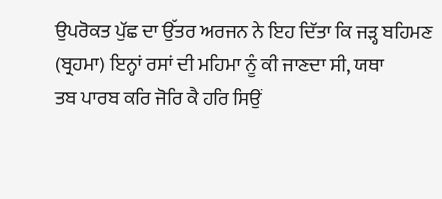ਉਪਰੋਕਤ ਪੁੱਛ ਦਾ ਉੱਤਰ ਅਰਜਨ ਨੇ ਇਹ ਦਿੱਤਾ ਕਿ ਜੜ੍ਹ ਬਹਿਮਣ
(ਬ੍ਰਹਮਾ) ਇਨ੍ਹਾਂ ਰਸਾਂ ਦੀ ਮਹਿਮਾ ਨੂੰ ਕੀ ਜਾਣਦਾ ਸੀ, ਯਥਾ
ਤਬ ਪਾਰਬ ਕਰਿ ਜੋਰਿ ਕੈ ਹਰਿ ਸਿਉਂ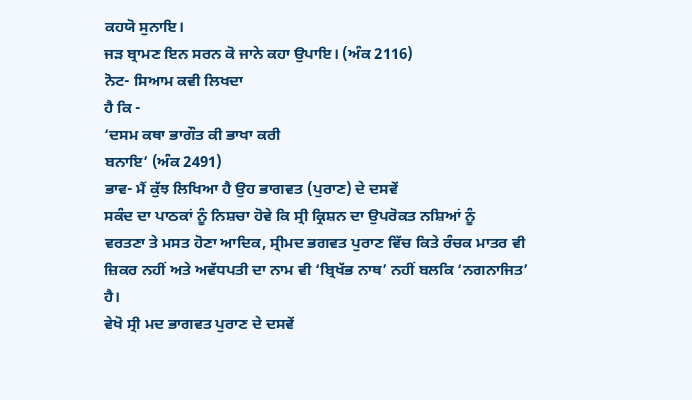ਕਹਯੋ ਸੁਨਾਇ।
ਜੜ ਬ੍ਰਾਮਣ ਇਨ ਸਰਨ ਕੋ ਜਾਨੇ ਕਹਾ ਉਪਾਇ। (ਅੰਕ 2116)
ਨੋਟ- ਸਿਆਮ ਕਵੀ ਲਿਖਦਾ
ਹੈ ਕਿ -
‘ਦਸਮ ਕਥਾ ਭਾਗੌਤ ਕੀ ਭਾਖਾ ਕਰੀ
ਬਨਾਇ’ (ਅੰਕ 2491)
ਭਾਵ- ਮੈਂ ਕੁੱਝ ਲਿਖਿਆ ਹੈ ਉਹ ਭਾਗਵਤ (ਪੁਰਾਣ) ਦੇ ਦਸਵੇਂ
ਸਕੰਦ ਦਾ ਪਾਠਕਾਂ ਨੂੰ ਨਿਸ਼ਚਾ ਹੋਵੇ ਕਿ ਸ੍ਰੀ ਕ੍ਰਿਸ਼ਨ ਦਾ ਉਪਰੋਕਤ ਨਸ਼ਿਆਂ ਨੂੰ
ਵਰਤਣਾ ਤੇ ਮਸਤ ਹੋਣਾ ਆਦਿਕ, ਸ੍ਰੀਮਦ ਭਗਵਤ ਪੁਰਾਣ ਵਿੱਚ ਕਿਤੇ ਰੰਚਕ ਮਾਤਰ ਵੀ
ਜ਼ਿਕਰ ਨਹੀਂ ਅਤੇ ਅਵੱਧਪਤੀ ਦਾ ਨਾਮ ਵੀ ‘ਬ੍ਰਿਖੱਭ ਨਾਥ’ ਨਹੀਂ ਬਲਕਿ ‘ਨਗਨਾਜਿਤ’
ਹੈ।
ਵੇਖੋ ਸ੍ਰੀ ਮਦ ਭਾਗਵਤ ਪੁਰਾਣ ਦੇ ਦਸਵੇਂ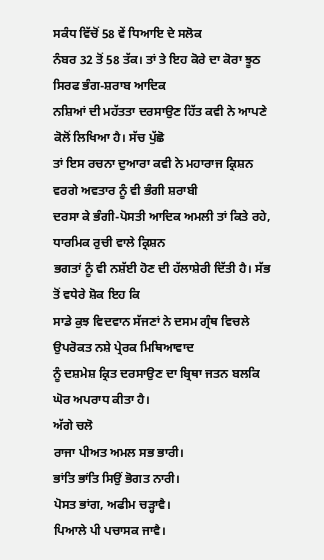ਸਕੰਧ ਵਿੱਚੋਂ 58 ਵੇਂ ਧਿਆਇ ਦੇ ਸਲੋਕ
ਨੰਬਰ 32 ਤੋਂ 58 ਤੱਕ। ਤਾਂ ਤੇ ਇਹ ਕੋਰੇ ਦਾ ਕੋਰਾ ਝੂਠ ਸਿਰਫ ਭੰਗ-ਸ਼ਰਾਬ ਆਦਿਕ
ਨਸ਼ਿਆਂ ਦੀ ਮਹੱਤਤਾ ਦਰਸਾਉਣ ਹਿੱਤ ਕਵੀ ਨੇ ਆਪਣੇ ਕੋਲੋਂ ਲਿਖਿਆ ਹੈ। ਸੱਚ ਪੁੱਛੋ
ਤਾਂ ਇਸ ਰਚਨਾ ਦੁਆਰਾ ਕਵੀ ਨੇ ਮਹਾਰਾਜ ਕ੍ਰਿਸ਼ਨ ਵਰਗੇ ਅਵਤਾਰ ਨੂੰ ਵੀ ਭੰਗੀ ਸ਼ਰਾਬੀ
ਦਰਸਾ ਕੇ ਭੰਗੀ-ਪੋਸਤੀ ਆਦਿਕ ਅਮਲੀ ਤਾਂ ਕਿਤੇ ਰਹੇ, ਧਾਰਮਿਕ ਰੁਚੀ ਵਾਲੇ ਕ੍ਰਿਸ਼ਨ
ਭਗਤਾਂ ਨੂੰ ਵੀ ਨਸ਼ੱਈ ਹੋਣ ਦੀ ਹੱਲਾਸ਼ੇਰੀ ਦਿੱਤੀ ਹੈ। ਸੱਭ ਤੋਂ ਵਧੇਰੇ ਸ਼ੋਕ ਇਹ ਕਿ
ਸਾਡੇ ਕੁਝ ਵਿਦਵਾਨ ਸੱਜਣਾਂ ਨੇ ਦਸਮ ਗ੍ਰੰਥ ਵਿਚਲੇ ਉਪਰੋਕਤ ਨਸ਼ੇ ਪ੍ਰੇਰਕ ਮਿਥਿਆਵਾਦ
ਨੂੰ ਦਸ਼ਮੇਸ਼ ਕ੍ਰਿਤ ਦਰਸਾਉਣ ਦਾ ਬ੍ਰਿਥਾ ਜਤਨ ਬਲਕਿ ਘੋਰ ਅਪਰਾਧ ਕੀਤਾ ਹੈ।
ਅੱਗੇ ਚਲੋ
ਰਾਜਾ ਪੀਅਤ ਅਮਲ ਸਭ ਭਾਰੀ।
ਭਾਂਤਿ ਭਾਂਤਿ ਸਿਉਂ ਭੋਗਤ ਨਾਰੀ।
ਪੋਸਤ ਭਾਂਗ, ਅਫੀਮ ਚੜ੍ਹਾਵੈ।
ਪਿਆਲੇ ਪੀ ਪਚਾਸਕ ਜਾਵੈ।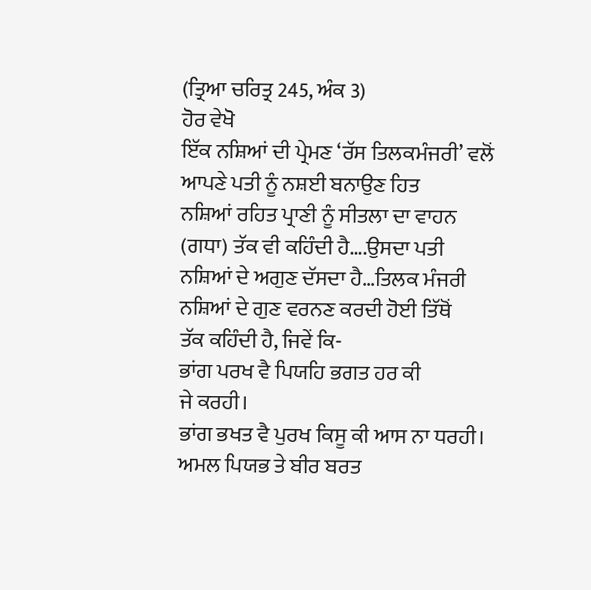(ਤ੍ਰਿਆ ਚਰਿਤ੍ਰ 245, ਅੰਕ 3)
ਹੋਰ ਵੇਖੋ
ਇੱਕ ਨਸ਼ਿਆਂ ਦੀ ਪ੍ਰੇਮਣ ‘ਰੱਸ ਤਿਲਕਮੰਜਰੀ’ ਵਲੋਂ ਆਪਣੇ ਪਤੀ ਨੂੰ ਨਸ਼ਈ ਬਨਾਉਣ ਹਿਤ
ਨਸ਼ਿਆਂ ਰਹਿਤ ਪ੍ਰਾਣੀ ਨੂੰ ਸੀਤਲਾ ਦਾ ਵਾਹਨ (ਗਧਾ) ਤੱਕ ਵੀ ਕਹਿੰਦੀ ਹੈ….ਉਸਦਾ ਪਤੀ
ਨਸ਼ਿਆਂ ਦੇ ਅਗੁਣ ਦੱਸਦਾ ਹੈ…ਤਿਲਕ ਮੰਜਰੀ ਨਸ਼ਿਆਂ ਦੇ ਗੁਣ ਵਰਨਣ ਕਰਦੀ ਹੋਈ ਤਿੱਥੋਂ
ਤੱਕ ਕਹਿੰਦੀ ਹੈ, ਜਿਵੇਂ ਕਿ-
ਭਾਂਗ ਪਰਖ ਵੈ ਪਿਯਹਿ ਭਗਤ ਹਰ ਕੀ
ਜੇ ਕਰਹੀ।
ਭਾਂਗ ਭਖਤ ਵੈ ਪੁਰਖ ਕਿਸੂ ਕੀ ਆਸ ਨਾ ਧਰਹੀ।
ਅਮਲ ਪਿਯਭ ਤੇ ਬੀਰ ਬਰਤ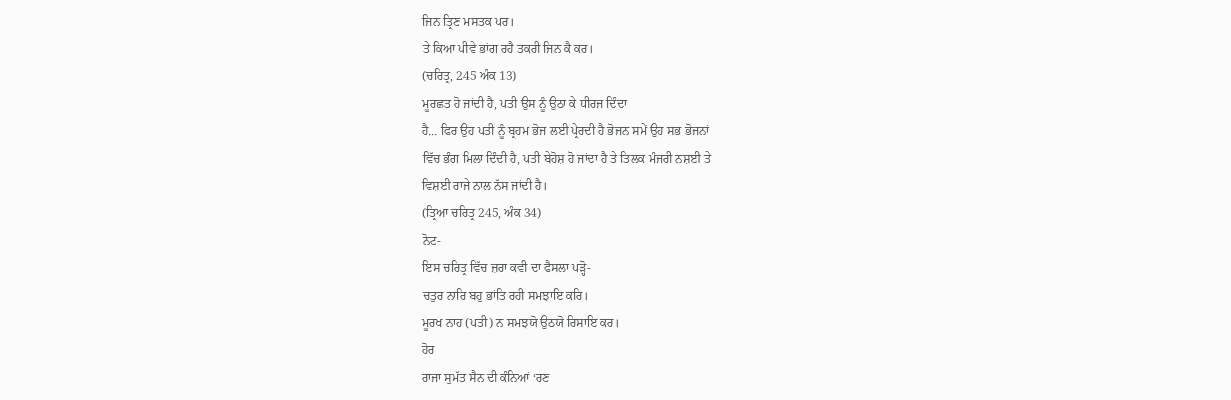ਜਿਨ ਤ੍ਰਿਣ ਮਸਤਕ ਪਰ।
ਤੇ ਕਿਆ ਪੀਵੇ ਭਾਂਗ ਰਹੈ ਤਕਰੀ ਜਿਨ ਕੈ ਕਰ।
(ਚਰਿਤ੍ਰ, 245 ਅੰਕ 13)
ਮੂਰਛਤ ਹੋ ਜਾਂਦੀ ਹੈ, ਪਤੀ ਉਸ ਨੂੰ ਉਠਾ ਕੇ ਧੀਰਜ ਦਿੰਦਾ
ਹੈ… ਫਿਰ ਉਹ ਪਤੀ ਨੂੰ ਬ੍ਰਹਮ ਭੋਜ ਲਈ ਪ੍ਰੇਰਦੀ ਹੈ ਭੋਜਨ ਸਮੇਂ ਉਹ ਸਭ ਭੋਜਨਾਂ
ਵਿੱਚ ਭੰਗ ਮਿਲਾ ਦਿੰਦੀ ਹੈ, ਪਤੀ ਬੇਹੋਸ਼ ਹੋ ਜਾਂਦਾ ਹੈ ਤੇ ਤਿਲਕ ਮੰਜਰੀ ਨਸ਼ਈ ਤੇ
ਵਿਸ਼ਈ ਰਾਜੇ ਨਾਲ ਨੱਸ ਜਾਂਦੀ ਹੈ।
(ਤ੍ਰਿਆ ਚਰਿਤ੍ਰ 245, ਅੰਕ 34)
ਨੋਟ-
ਇਸ ਚਰਿਤ੍ਰ ਵਿੱਚ ਜ਼ਰਾ ਕਵੀ ਦਾ ਫੈਸਲਾ ਪੜ੍ਹੋ-
ਚਤੁਰ ਨਾਰਿ ਬਹੁ ਭਾਂਤਿ ਰਹੀ ਸਮਝਾਇ ਕਰਿ।
ਮੂਰਖ ਨਾਹ (ਪਤੀ) ਨ ਸਮਝਯੋ ਉਠਯੋ ਰਿਸਾਇ ਕਰ।
ਹੋਰ
ਰਾਜਾ ਸੁਮੱਤ ਸੈਨ ਦੀ ਕੰਨਿਆਂ ‘ਰਣ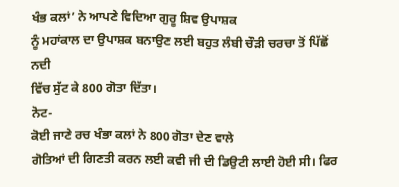ਖੰਭ ਕਲਾਂ’ ਨੇ ਆਪਣੇ ਵਿਦਿਆ ਗੁਰੂ ਸ਼ਿਵ ਉਪਾਸ਼ਕ
ਨੂੰ ਮਹਾਂਕਾਲ ਦਾ ਉਪਾਸ਼ਕ ਬਨਾਉਣ ਲਈ ਬਹੁਤ ਲੰਬੀ ਚੌੜੀ ਚਰਚਾ ਤੋਂ ਪਿੱਛੋਂ ਨਦੀ
ਵਿੱਚ ਸੁੱਟ ਕੇ 800 ਗੋਤਾ ਦਿੱਤਾ।
ਨੋਟ-
ਕੋਈ ਜਾਣੇ ਰਚ ਖੰਭਾ ਕਲਾਂ ਨੇ 800 ਗੋਤਾ ਦੇਣ ਵਾਲੇ
ਗੋਤਿਆਂ ਦੀ ਗਿਣਤੀ ਕਰਨ ਲਈ ਕਵੀ ਜੀ ਦੀ ਡਿਉਟੀ ਲਾਈ ਹੋਈ ਸੀ। ਫਿਰ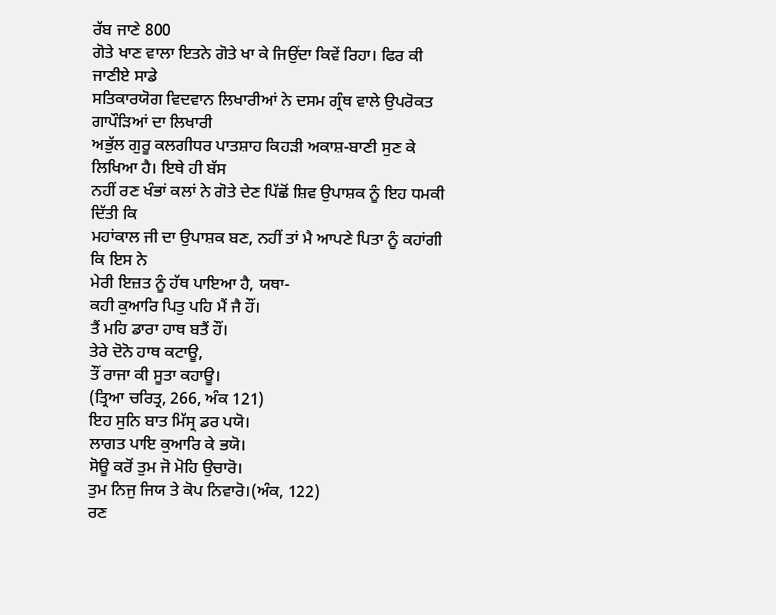ਰੱਬ ਜਾਣੇ 800
ਗੋਤੇ ਖਾਣ ਵਾਲਾ ਇਤਨੇ ਗੋਤੇ ਖਾ ਕੇ ਜਿਉਂਦਾ ਕਿਵੇਂ ਰਿਹਾ। ਫਿਰ ਕੀ ਜਾਣੀਏ ਸਾਡੇ
ਸਤਿਕਾਰਯੋਗ ਵਿਦਵਾਨ ਲਿਖਾਰੀਆਂ ਨੇ ਦਸਮ ਗ੍ਰੰਥ ਵਾਲੇ ਉਪਰੋਕਤ ਗਾਪੌੜਿਆਂ ਦਾ ਲਿਖਾਰੀ
ਅਭੁੱਲ ਗੁਰੂ ਕਲਗੀਧਰ ਪਾਤਸ਼ਾਹ ਕਿਹੜੀ ਅਕਾਸ਼-ਬਾਣੀ ਸੁਣ ਕੇ ਲਿਖਿਆ ਹੈ। ਇਥੇ ਹੀ ਬੱਸ
ਨਹੀਂ ਰਣ ਖੰਭਾਂ ਕਲਾਂ ਨੇ ਗੋਤੇ ਦੇਣ ਪਿੱਛੋਂ ਸ਼ਿਵ ਉਪਾਸ਼ਕ ਨੂੰ ਇਹ ਧਮਕੀ ਦਿੱਤੀ ਕਿ
ਮਹਾਂਕਾਲ ਜੀ ਦਾ ਉਪਾਸ਼ਕ ਬਣ, ਨਹੀਂ ਤਾਂ ਮੈ ਆਪਣੇ ਪਿਤਾ ਨੂੰ ਕਹਾਂਗੀ ਕਿ ਇਸ ਨੇ
ਮੇਰੀ ਇਜ਼ਤ ਨੂੰ ਹੱਥ ਪਾਇਆ ਹੈ, ਯਥਾ-
ਕਹੀ ਕੁਆਰਿ ਪਿਤੁ ਪਹਿ ਮੈਂ ਜੈ ਹੌਂ।
ਤੈਂ ਮਹਿ ਡਾਰਾ ਹਾਥ ਬਤੈਂ ਹੌਂ।
ਤੇਰੇ ਦੋਨੋ ਹਾਥ ਕਟਾਊ,
ਤੌਂ ਰਾਜਾ ਕੀ ਸੂਤਾ ਕਹਾਊ।
(ਤ੍ਰਿਆ ਚਰਿਤ੍ਰ, 266, ਅੰਕ 121)
ਇਹ ਸੁਨਿ ਬਾਤ ਮਿੱਸ੍ਰ ਡਰ ਪਯੋ।
ਲਾਗਤ ਪਾਇ ਕੁਆਰਿ ਕੇ ਭਯੋ।
ਸੋਊ ਕਰੋਂ ਤੁਮ ਜੋ ਮੋਹਿ ਉਚਾਰੋ।
ਤੁਮ ਨਿਜੁ ਜਿਯ ਤੇ ਕੋਪ ਨਿਵਾਰੋ।(ਅੰਕ, 122)
ਰਣ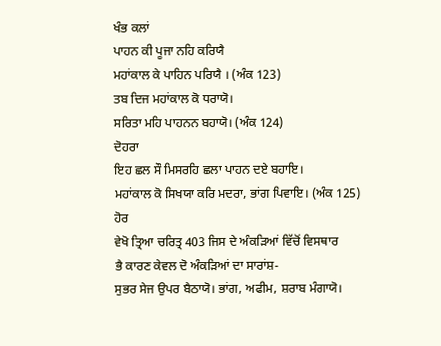ਖੰਭ ਕਲਾਂ
ਪਾਹਨ ਕੀ ਪੂਜਾ ਨਹਿ ਕਰਿਯੈ
ਮਹਾਂਕਾਲ ਕੇ ਪਾਹਿਨ ਪਰਿਯੈ । (ਅੰਕ 123)
ਤਬ ਦਿਜ ਮਹਾਂਕਾਲ ਕੋ ਧਰਾਯੋ।
ਸਰਿਤਾ ਮਹਿ ਪਾਹਨਨ ਬਹਾਯੋ। (ਅੰਕ 124)
ਦੋਹਰਾ
ਇਹ ਛਲ ਸੌ ਮਿਸਰਹਿ ਛਲਾ ਪਾਹਨ ਦਏ ਬਹਾਇ।
ਮਹਾਂਕਾਲ ਕੋ ਸਿਖਯਾ ਕਰਿ ਮਦਰਾ, ਭਾਂਗ ਪਿਵਾਇ। (ਅੰਕ 125)
ਹੋਰ
ਵੇਖੋ ਤ੍ਰਿਆ ਚਰਿਤ੍ਰ 403 ਜਿਸ ਦੇ ਅੰਕੜਿਆਂ ਵਿੱਚੋਂ ਵਿਸਥਾਰ
ਭੈ ਕਾਰਣ ਕੇਵਲ ਦੋ ਅੰਕੜਿਆਂ ਦਾ ਸਾਰਾਂਸ਼-
ਸੁਭਰ ਸੇਜ ਉਪਰ ਬੈਠਾਯੋ। ਭਾਂਗ, ਅਫੀਮ, ਸ਼ਰਾਬ ਮੰਗਾਯੋ।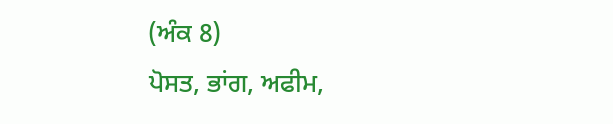(ਅੰਕ 8)
ਪੋਸਤ, ਭਾਂਗ, ਅਫੀਮ,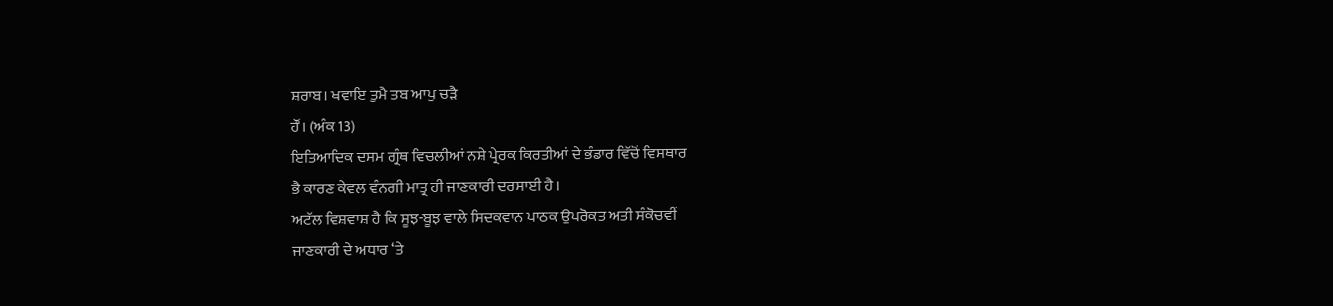ਸ਼ਰਾਬ। ਖਵਾਇ ਤੁਮੈ ਤਬ ਆਪੁ ਚੜੈ
ਹੌਂ। (ਅੰਕ 13)
ਇਤਿਆਦਿਕ ਦਸਮ ਗ੍ਰੰਥ ਵਿਚਲੀਆਂ ਨਸ਼ੇ ਪ੍ਰੇਰਕ ਕਿਰਤੀਆਂ ਦੇ ਭੰਡਾਰ ਵਿੱਚੋਂ ਵਿਸਥਾਰ
ਭੈ ਕਾਰਣ ਕੇਵਲ ਵੰਨਗੀ ਮਾਤ੍ਰ ਹੀ ਜਾਣਕਾਰੀ ਦਰਸਾਈ ਹੈ।
ਅਟੱਲ ਵਿਸ਼ਵਾਸ਼ ਹੈ ਕਿ ਸੂਝ-ਬੂਝ ਵਾਲੇ ਸਿਦਕਵਾਨ ਪਾਠਕ ਉਪਰੋਕਤ ਅਤੀ ਸੰਕੋਚਵੀਂ
ਜਾਣਕਾਰੀ ਦੇ ਅਧਾਰ ‘ਤੇ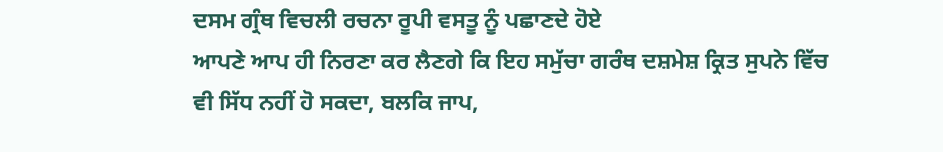ਦਸਮ ਗ੍ਰੰਥ ਵਿਚਲੀ ਰਚਨਾ ਰੂਪੀ ਵਸਤੂ ਨੂੰ ਪਛਾਣਦੇ ਹੋਏ
ਆਪਣੇ ਆਪ ਹੀ ਨਿਰਣਾ ਕਰ ਲੈਣਗੇ ਕਿ ਇਹ ਸਮੁੱਚਾ ਗਰੰਥ ਦਸ਼ਮੇਸ਼ ਕ੍ਰਿਤ ਸੁਪਨੇ ਵਿੱਚ
ਵੀ ਸਿੱਧ ਨਹੀਂ ਹੋ ਸਕਦਾ, ਬਲਕਿ ਜਾਪ,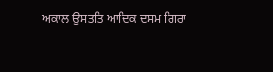ਅਕਾਲ ਉਸਤਤਿ ਆਦਿਕ ਦਸਮ ਗਿਰਾ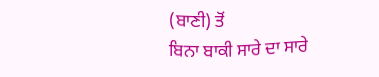(ਬਾਣੀ) ਤੋਂ
ਬਿਨਾ ਬਾਕੀ ਸਾਰੇ ਦਾ ਸਾਰੇ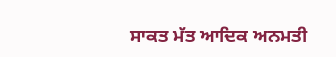ਸਾਕਤ ਮੱਤ ਆਦਿਕ ਅਨਮਤੀ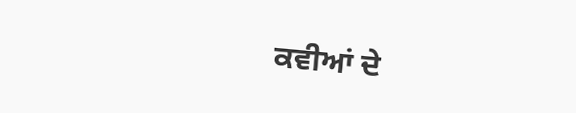ਕਵੀਆਂ ਦੇ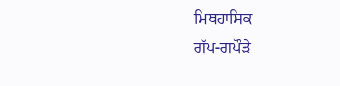ਮਿਥਹਾਸਿਕ
ਗੱਪ-ਗਪੌੜੇ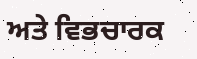ਅਤੇ ਵਿਭਚਾਰਕ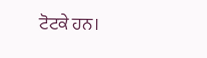ਟੋਟਕੇ ਹਨ।